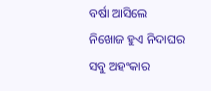ବର୍ଷା ଆସିଲେ
ନିଖୋଜ ହୁଏ ନିଦାଘର
ସବୁ ଅହଂକାର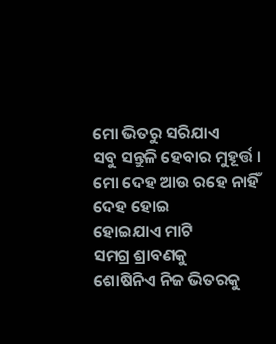ମୋ ଭିତରୁ ସରିଯାଏ
ସବୁ ସନ୍ତୁଳି ହେବାର ମୁହୂର୍ତ୍ତ ।
ମୋ ଦେହ ଆଉ ରହେ ନାହିଁ
ଦେହ ହୋଇ
ହୋଇଯାଏ ମାଟି
ସମଗ୍ର ଶ୍ରାବଣକୁ
ଶୋଷିନିଏ ନିଜ ଭିତରକୁ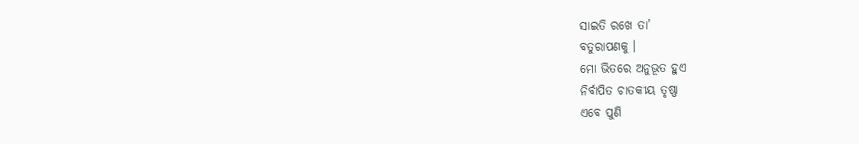ସାଇତି ରଖେ ତା’
ବତୁରାପଣକୁ ।
ମୋ ଭିତରେ ଅନୁଭୂତ ହୁଏ
ନିର୍ବାପିତ ଚାତକୀୟ ତୃଷ୍ଣା
ଏବେ ପୁଣି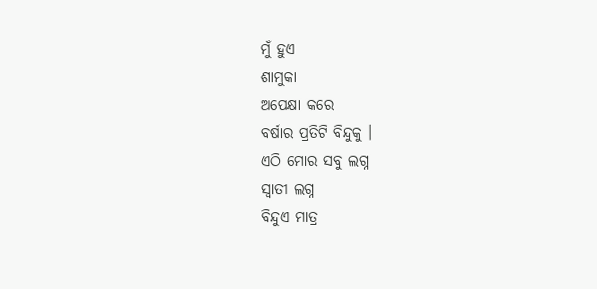ମୁଁ ହୁଏ
ଶାମୁକା
ଅପେକ୍ଷା କରେ
ବର୍ଷାର ପ୍ରତିଟି ବିନ୍ଦୁକୁ ।
ଏଠି ମୋର ସବୁ ଲଗ୍ନ
ସ୍ୱାତୀ ଲଗ୍ନ
ବିନ୍ଦୁଏ ମାତ୍ର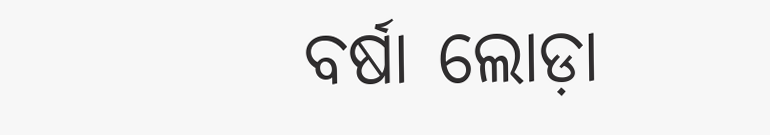ବର୍ଷା ଲୋଡ଼ା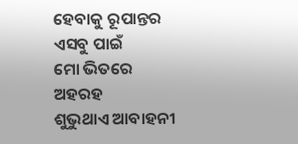ହେବାକୁ ରୂପାନ୍ତର
ଏସବୁ ପାଇଁ
ମୋ ଭିତରେ
ଅହରହ
ଶୁଭୁଥାଏ ଆବାହନୀ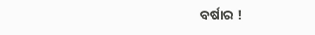ବର୍ଷାର !